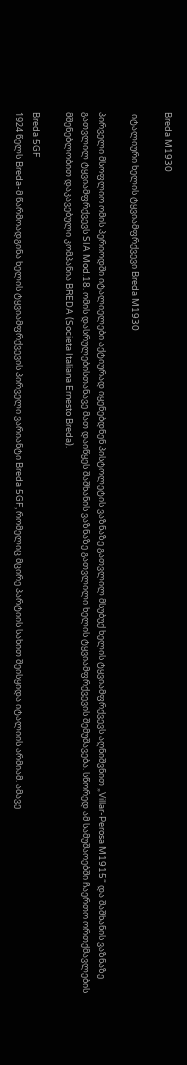Breda M1930

 იტალიური ხელის ტყვიამფრქვევი Breda M1930

პირველი მსოფლიო ომის პერიოდში იტალიელები აქტიურად იყენებდნენ პისტოლეტის ვაზნაზე გათვლილ მსუბუქ ხელის ტყვიამფრქვევს აღნიშვნით „Villar-Perosa M1915“ და შაშხანის ვაზნაზე გათვლილ ტყვიამფრქვევს SIA Mod.18. ომის დასრულებისთანავე მათ დაიწყეს შაშხანის ვაზნაზე გათვლილი ხელის ტყვიამფრქვევის შემუშავება. სწორედ ამ სამუშაოებში ჩაერთო ორთქმავლების მშენებლობით დაკავებული კომპანია BREDA (Societa Italiana Ernesto Breda).

Breda 5GF
1924 წელს Breda-მ წარმოადგინა ხელის ტყვიამფრქვევის პირველი ვარიანტი Breda 5GF, რომელიც მცირე პარტიის სახით შეისყიდა იტალიის არმიამ. ამავე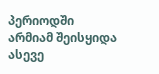პერიოდში არმიამ შეისყიდა ასევე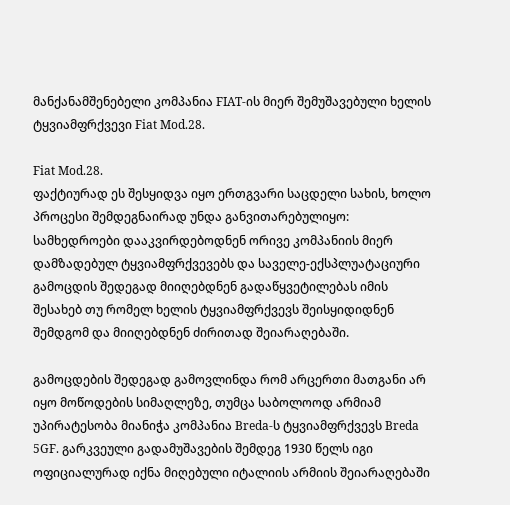მანქანამშენებელი კომპანია FIAT-ის მიერ შემუშავებული ხელის ტყვიამფრქვევი Fiat Mod.28.

Fiat Mod.28.
ფაქტიურად ეს შესყიდვა იყო ერთგვარი საცდელი სახის, ხოლო პროცესი შემდეგნაირად უნდა განვითარებულიყო: სამხედროები დააკვირდებოდნენ ორივე კომპანიის მიერ დამზადებულ ტყვიამფრქვევებს და საველე-ექსპლუატაციური გამოცდის შედეგად მიიღებდნენ გადაწყვეტილებას იმის შესახებ თუ რომელ ხელის ტყვიამფრქვევს შეისყიდიდნენ შემდგომ და მიიღებდნენ ძირითად შეიარაღებაში.

გამოცდების შედეგად გამოვლინდა რომ არცერთი მათგანი არ იყო მოწოდების სიმაღლეზე, თუმცა საბოლოოდ არმიამ უპირატესობა მიანიჭა კომპანია Breda-ს ტყვიამფრქვევს Breda 5GF. გარკვეული გადამუშავების შემდეგ 1930 წელს იგი ოფიციალურად იქნა მიღებული იტალიის არმიის შეიარაღებაში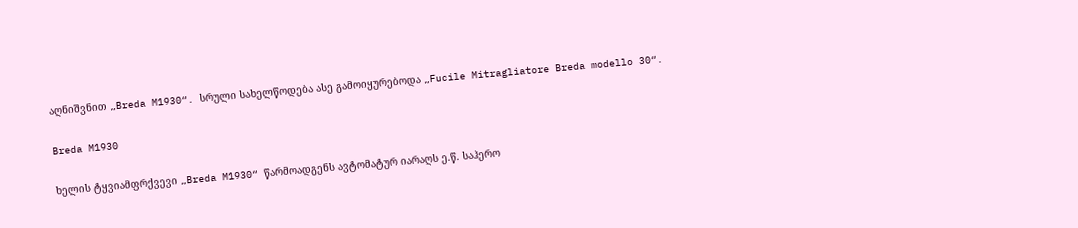აღნიშვნით „Breda M1930“. სრული სახელწოდება ასე გამოიყურებოდა „Fucile Mitragliatore Breda modello 30“.

Breda M1930

ხელის ტყვიამფრქვევი „Breda M1930“ წარმოადგენს ავტომატურ იარაღს ე.წ. საჰერო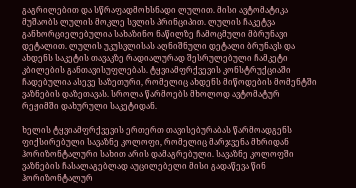გაგრილებით და სწრაფადმოხსნადი ლულით. მისი ავტომატიკა მუშაობს ლულის მოკლე სვლის პრინციპით. ლულის ჩაკეტვა განხორციელებულია სახაზინო ნაწილზე ჩამოცმული მბრუნავი დეტალით. ლულის უკუსვლისას აღნიშნული დეტალი ბრუნავს და ახდენს საკეტის თავაკზე რადიალურად შესრულებული ჩამკეტი კბილების განთავისუფლებას. ტყვიამფრქვევის კონსტრუქციაში ჩადებულია ასევე საზეთური, რომელიც ახდენს მიწოდების მომენტში ვაზნების დაზეთავას. სროლა წარმოებს მხოლოდ ავტომატურ რეჟიმში დახურული საკეტიდან.

ხელის ტყვიამფრქვევის ერთერთ თავისებურაბას წარმოადგენს ფიქსირებული სავაზნე კოლოფი, რომელიც მარჯვენა მხრიდან ჰორიზონტალური სახით არის დამაგრებული. სავაზნე კოლოფში ვაზნების ჩასალაგებლად აუცილებელი მისი გადაწევა წინ ჰორიზონტალურ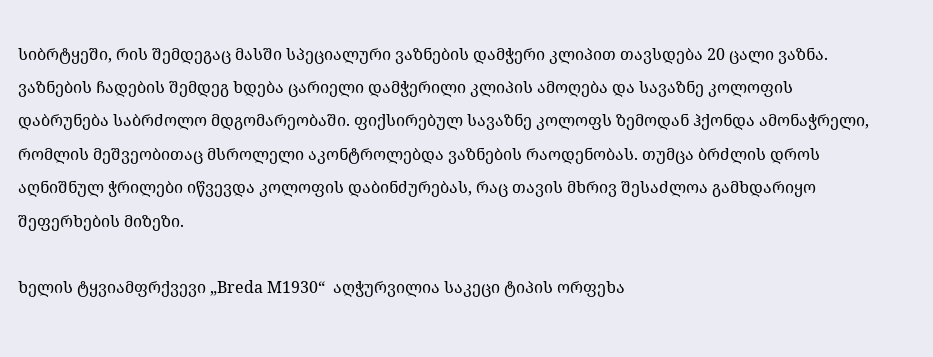სიბრტყეში, რის შემდეგაც მასში სპეციალური ვაზნების დამჭერი კლიპით თავსდება 20 ცალი ვაზნა. ვაზნების ჩადების შემდეგ ხდება ცარიელი დამჭერილი კლიპის ამოღება და სავაზნე კოლოფის  დაბრუნება საბრძოლო მდგომარეობაში. ფიქსირებულ სავაზნე კოლოფს ზემოდან ჰქონდა ამონაჭრელი, რომლის მეშვეობითაც მსროლელი აკონტროლებდა ვაზნების რაოდენობას. თუმცა ბრძლის დროს აღნიშნულ ჭრილები იწვევდა კოლოფის დაბინძურებას, რაც თავის მხრივ შესაძლოა გამხდარიყო შეფერხების მიზეზი.

ხელის ტყვიამფრქვევი „Breda M1930“  აღჭურვილია საკეცი ტიპის ორფეხა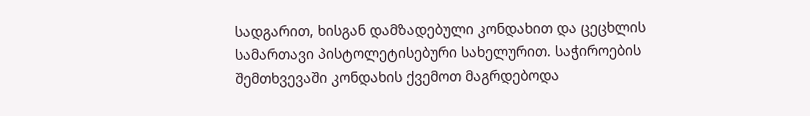სადგარით, ხისგან დამზადებული კონდახით და ცეცხლის სამართავი პისტოლეტისებური სახელურით. საჭიროების შემთხვევაში კონდახის ქვემოთ მაგრდებოდა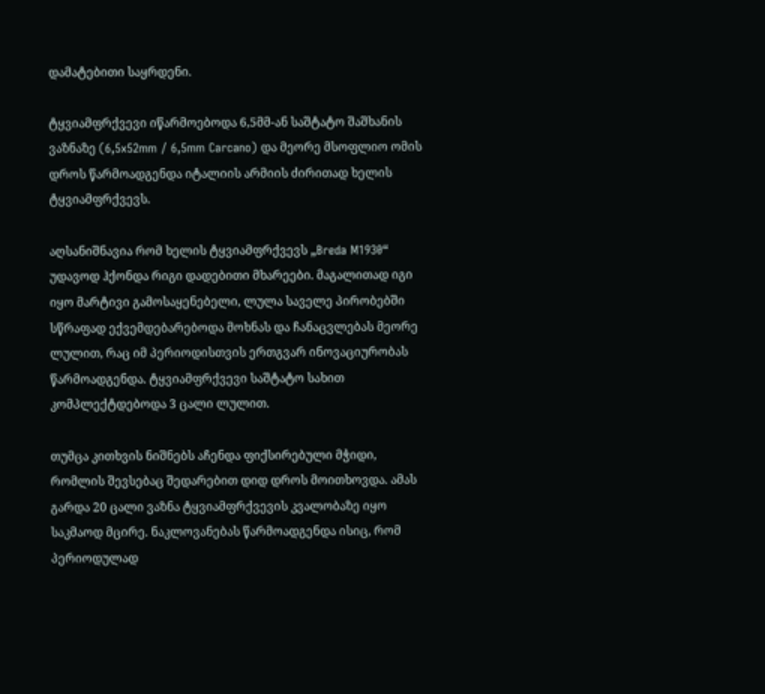დამატებითი საყრდენი.

ტყვიამფრქვევი იწარმოებოდა 6,5მმ-ან საშტატო შაშხანის ვაზნაზე (6,5x52mm / 6,5mm Carcano) და მეორე მსოფლიო ომის დროს წარმოადგენდა იტალიის არმიის ძირითად ხელის ტყვიამფრქვევს.

აღსანიშნავია რომ ხელის ტყვიამფრქვევს „Breda M1930“  უდავოდ ჰქონდა რიგი დადებითი მხარეები. მაგალითად იგი იყო მარტივი გამოსაყენებელი, ლულა საველე პირობებში სწრაფად ექვემდებარებოდა მოხნას და ჩანაცვლებას მეორე ლულით, რაც იმ პერიოდისთვის ერთგვარ ინოვაციურობას წარმოადგენდა. ტყვიამფრქვევი საშტატო სახით კომპლექტდებოდა 3 ცალი ლულით.

თუმცა კითხვის ნიშნებს აჩენდა ფიქსირებული მჭიდი, რომლის შევსებაც შედარებით დიდ დროს მოითხოვდა. ამას გარდა 20 ცალი ვაზნა ტყვიამფრქვევის კვალობაზე იყო საკმაოდ მცირე. ნაკლოვანებას წარმოადგენდა ისიც, რომ პერიოდულად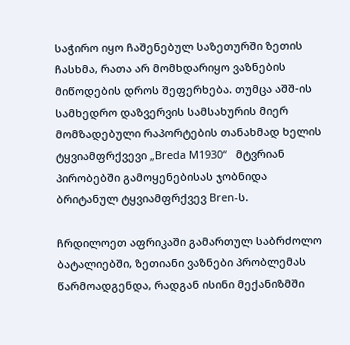საჭირო იყო ჩაშენებულ საზეთურში ზეთის ჩასხმა, რათა არ მომხდარიყო ვაზნების მიწოდების დროს შეფერხება. თუმცა აშშ-ის სამხედრო დაზვერვის სამსახურის მიერ მომზადებული რაპორტების თანახმად ხელის ტყვიამფრქვევი „Breda M1930“   მტვრიან პირობებში გამოყენებისას ჯობნიდა ბრიტანულ ტყვიამფრქვევ Bren-ს.

ჩრდილოეთ აფრიკაში გამართულ საბრძოლო ბატალიებში, ზეთიანი ვაზნები პრობლემას წარმოადგენდა, რადგან ისინი მექანიზმში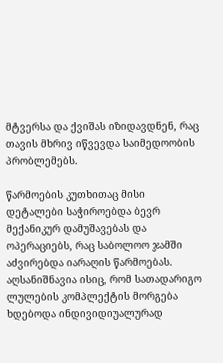მტვერსა და ქვიშას იზიდავდნენ, რაც თავის მხრივ იწვევდა საიმედოობის პრობლემებს.

წარმოების კუთხითაც მისი დეტალები საჭიროებდა ბევრ მექანიკურ დამუშავებას და ოპერაციებს, რაც საბოლოო ჯამში აძვირებდა იარაღის წარმოებას. აღსანიშნავია ისიც, რომ სათადარიგო ლულების კომპლექტის მორგება ხდებოდა ინდივიდიუალურად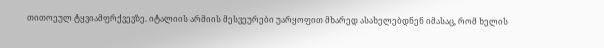თითოეულ ტყვიამფრქვევზე. იტალიის არმიის მესვეურები უარყოფით მხარედ ასახელებდნენ იმასაც, რომ ხელის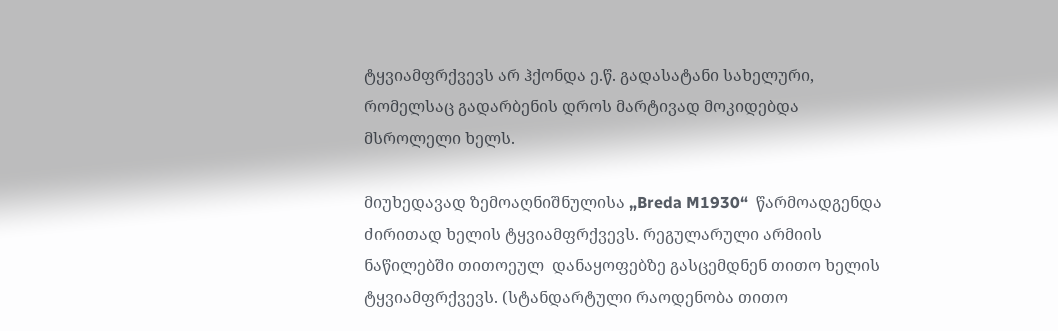ტყვიამფრქვევს არ ჰქონდა ე.წ. გადასატანი სახელური, რომელსაც გადარბენის დროს მარტივად მოკიდებდა მსროლელი ხელს.

მიუხედავად ზემოაღნიშნულისა „Breda M1930“  წარმოადგენდა ძირითად ხელის ტყვიამფრქვევს. რეგულარული არმიის ნაწილებში თითოეულ  დანაყოფებზე გასცემდნენ თითო ხელის ტყვიამფრქვევს. (სტანდარტული რაოდენობა თითო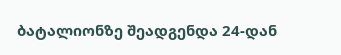ბატალიონზე შეადგენდა 24-დან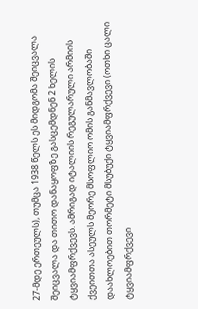27-მდე ერთეულს), თუმცა 1938 წელს ეს მიდგომა შეიცვალა შეიცვალა და თითო დანაყოფზე გასცემდნენ 2 ხელის ტყვიამფრქვევს. ამრიგად იტალიის რეგულარული არმიის ქვეითთა ასეულს მეორე მსოფლიო ომის განმავლობაში დაახლოებით თორმეტი მსუბუქი ტყვიამფრქვევი (ოთხი ცალი ტყვიამფრქვევი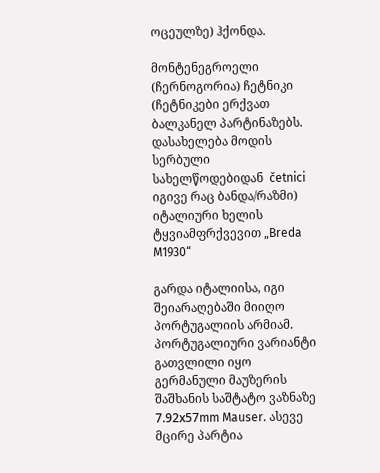ოცეულზე) ჰქონდა.

მონტენეგროელი (ჩერნოგორია) ჩეტნიკი (ჩეტნიკები ერქვათ ბალკანელ პარტინაზებს. დასახელება მოდის სერბული სახელწოდებიდან  četnici იგივე რაც ბანდა/რაზმი) იტალიური ხელის ტყვიამფრქვევით „Breda M1930“

გარდა იტალიისა, იგი შეიარაღებაში მიიღო პორტუგალიის არმიამ. პორტუგალიური ვარიანტი გათვლილი იყო გერმანული მაუზერის შაშხანის საშტატო ვაზნაზე 7.92х57mm Mauser. ასევე მცირე პარტია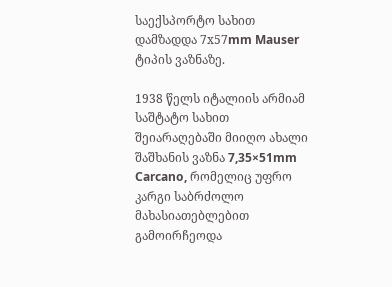საექსპორტო სახით დამზადდა 7х57mm Mauser ტიპის ვაზნაზე.

1938 წელს იტალიის არმიამ საშტატო სახით შეიარაღებაში მიიღო ახალი შაშხანის ვაზნა 7,35×51mm Carcano, რომელიც უფრო კარგი საბრძოლო მახასიათებლებით გამოირჩეოდა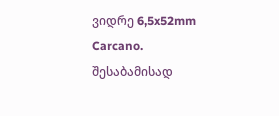ვიდრე 6,5x52mm Carcano. შესაბამისად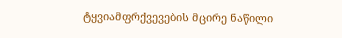ტყვიამფრქვევების მცირე ნაწილი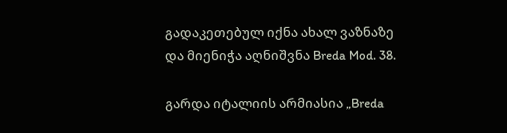გადაკეთებულ იქნა ახალ ვაზნაზე და მიენიჭა აღნიშვნა Breda Mod. 38.

გარდა იტალიის არმიასია „Breda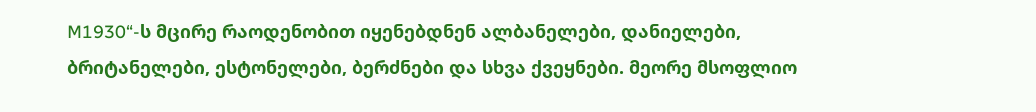M1930“-ს მცირე რაოდენობით იყენებდნენ ალბანელები, დანიელები, ბრიტანელები, ესტონელები, ბერძნები და სხვა ქვეყნები. მეორე მსოფლიო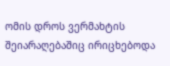ომის დროს ვერმახტის შეიარაღებაშიც ირიცხებოდა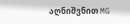აღნიშვნით MG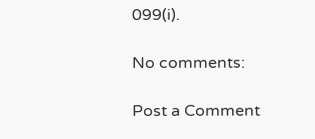099(i).

No comments:

Post a Comment